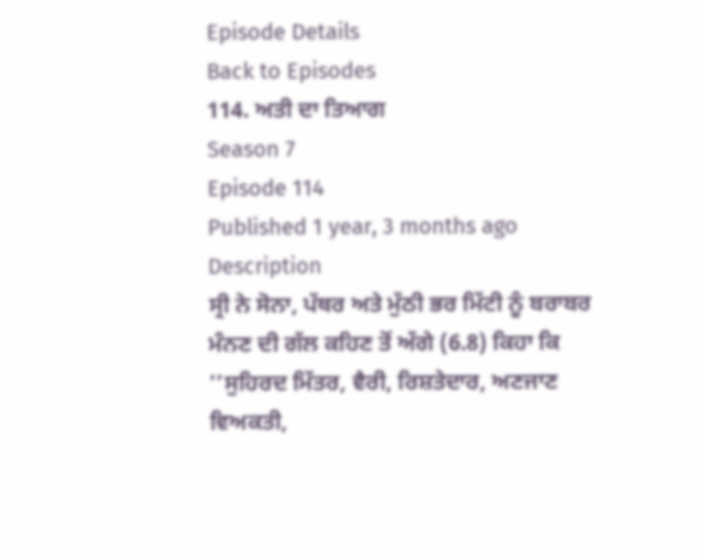Episode Details
Back to Episodes
114. ਅਤੀ ਦਾ ਤਿਆਗ
Season 7
Episode 114
Published 1 year, 3 months ago
Description
ਸ੍ਰੀ ਨੇ ਸੋਨਾ, ਪੱਥਰ ਅਤੇ ਮੁੱਠੀ ਭਰ ਮਿੱਟੀ ਨੂੰ ਬਰਾਬਰ ਮੰਨਣ ਦੀ ਗੱਲ ਕਹਿਣ ਤੋਂ ਅੱਗੇ (6.8) ਕਿਹਾ ਕਿ ‘‘ਸੁਹਿਰਦ ਮਿੱਤਰ, ਵੈਰੀ, ਰਿਸ਼ਤੇਦਾਰ, ਅਣਜਾਣ ਵਿਅਕਤੀ,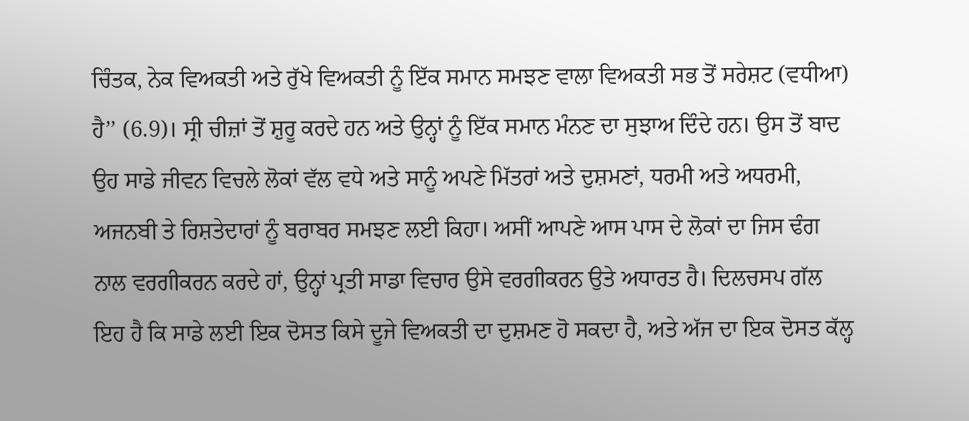ਚਿੰਤਕ, ਨੇਕ ਵਿਅਕਤੀ ਅਤੇ ਰੁੱਖੇ ਵਿਅਕਤੀ ਨੂੰ ਇੱਕ ਸਮਾਨ ਸਮਝਣ ਵਾਲਾ ਵਿਅਕਤੀ ਸਭ ਤੋਂ ਸਰੇਸ਼ਟ (ਵਧੀਆ) ਹੈ’’ (6.9)। ਸ੍ਰੀ ਚੀਜ਼ਾਂ ਤੋਂ ਸ਼ੁਰੂ ਕਰਦੇ ਹਨ ਅਤੇ ਉਨ੍ਹਾਂ ਨੂੰ ਇੱਕ ਸਮਾਨ ਮੰਨਣ ਦਾ ਸੁਝਾਅ ਦਿੰਦੇ ਹਨ। ਉਸ ਤੋਂ ਬਾਦ ਉਹ ਸਾਡੇ ਜੀਵਨ ਵਿਚਲੇ ਲੋਕਾਂ ਵੱਲ ਵਧੇ ਅਤੇ ਸਾਨੂੰ ਅਪਣੇ ਮਿੱਤਰਾਂ ਅਤੇ ਦੁਸ਼ਮਣਾਂ, ਧਰਮੀ ਅਤੇ ਅਧਰਮੀ, ਅਜਨਬੀ ਤੇ ਰਿਸ਼ਤੇਦਾਰਾਂ ਨੂੰ ਬਰਾਬਰ ਸਮਝਣ ਲਈ ਕਿਹਾ। ਅਸੀਂ ਆਪਣੇ ਆਸ ਪਾਸ ਦੇ ਲੋਕਾਂ ਦਾ ਜਿਸ ਢੰਗ ਨਾਲ ਵਰਗੀਕਰਨ ਕਰਦੇ ਹਾਂ, ਉਨ੍ਹਾਂ ਪ੍ਰਤੀ ਸਾਡਾ ਵਿਚਾਰ ਉਸੇ ਵਰਗੀਕਰਨ ਉਤੇ ਅਧਾਰਤ ਹੈ। ਦਿਲਚਸਪ ਗੱਲ ਇਹ ਹੈ ਕਿ ਸਾਡੇ ਲਈ ਇਕ ਦੋਸਤ ਕਿਸੇ ਦੂਜੇ ਵਿਅਕਤੀ ਦਾ ਦੁਸ਼ਮਣ ਹੋ ਸਕਦਾ ਹੈ, ਅਤੇ ਅੱਜ ਦਾ ਇਕ ਦੋਸਤ ਕੱਲ੍ਹ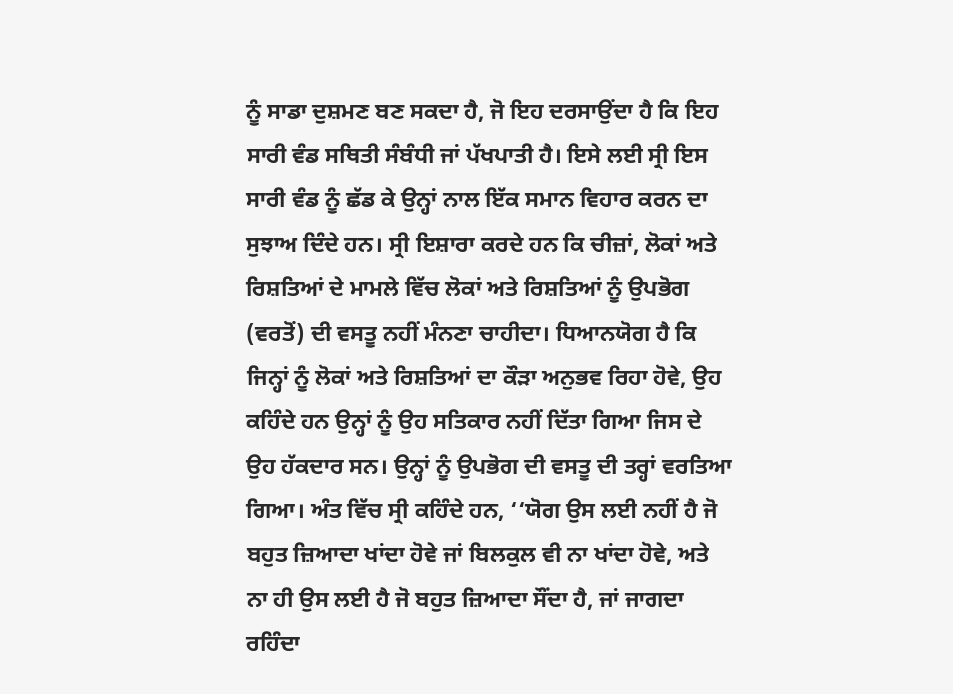ਨੂੰ ਸਾਡਾ ਦੁਸ਼ਮਣ ਬਣ ਸਕਦਾ ਹੈ, ਜੋ ਇਹ ਦਰਸਾਉਂਦਾ ਹੈ ਕਿ ਇਹ ਸਾਰੀ ਵੰਡ ਸਥਿਤੀ ਸੰਬੰਧੀ ਜਾਂ ਪੱਖਪਾਤੀ ਹੈ। ਇਸੇ ਲਈ ਸ੍ਰੀ ਇਸ ਸਾਰੀ ਵੰਡ ਨੂੰ ਛੱਡ ਕੇ ਉਨ੍ਹਾਂ ਨਾਲ ਇੱਕ ਸਮਾਨ ਵਿਹਾਰ ਕਰਨ ਦਾ ਸੁਝਾਅ ਦਿੰਦੇ ਹਨ। ਸ੍ਰੀ ਇਸ਼ਾਰਾ ਕਰਦੇ ਹਨ ਕਿ ਚੀਜ਼ਾਂ, ਲੋਕਾਂ ਅਤੇ ਰਿਸ਼ਤਿਆਂ ਦੇ ਮਾਮਲੇ ਵਿੱਚ ਲੋਕਾਂ ਅਤੇ ਰਿਸ਼ਤਿਆਂ ਨੂੰ ਉਪਭੋਗ (ਵਰਤੋਂ) ਦੀ ਵਸਤੂ ਨਹੀਂ ਮੰਨਣਾ ਚਾਹੀਦਾ। ਧਿਆਨਯੋਗ ਹੈ ਕਿ ਜਿਨ੍ਹਾਂ ਨੂੰ ਲੋਕਾਂ ਅਤੇ ਰਿਸ਼ਤਿਆਂ ਦਾ ਕੌੜਾ ਅਨੁਭਵ ਰਿਹਾ ਹੋਵੇ, ਉਹ ਕਹਿੰਦੇ ਹਨ ਉਨ੍ਹਾਂ ਨੂੰ ਉਹ ਸਤਿਕਾਰ ਨਹੀਂ ਦਿੱਤਾ ਗਿਆ ਜਿਸ ਦੇ ਉਹ ਹੱਕਦਾਰ ਸਨ। ਉਨ੍ਹਾਂ ਨੂੰ ਉਪਭੋਗ ਦੀ ਵਸਤੂ ਦੀ ਤਰ੍ਹਾਂ ਵਰਤਿਆ ਗਿਆ। ਅੰਤ ਵਿੱਚ ਸ੍ਰੀ ਕਹਿੰਦੇ ਹਨ, ‘‘ਯੋਗ ਉਸ ਲਈ ਨਹੀਂ ਹੈ ਜੋ ਬਹੁਤ ਜ਼ਿਆਦਾ ਖਾਂਦਾ ਹੋਵੇ ਜਾਂ ਬਿਲਕੁਲ ਵੀ ਨਾ ਖਾਂਦਾ ਹੋਵੇ, ਅਤੇ ਨਾ ਹੀ ਉਸ ਲਈ ਹੈ ਜੋ ਬਹੁਤ ਜ਼ਿਆਦਾ ਸੌਂਦਾ ਹੈ, ਜਾਂ ਜਾਗਦਾ ਰਹਿੰਦਾ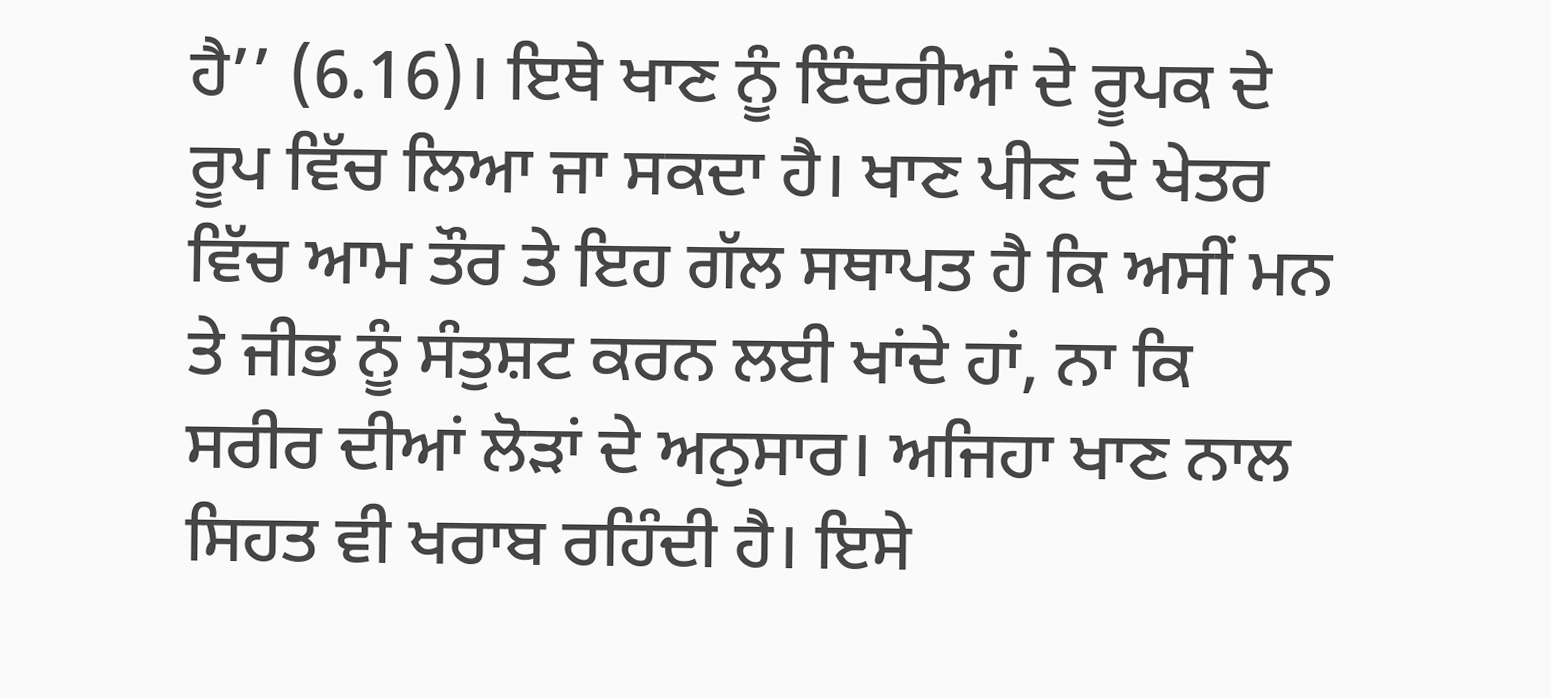ਹੈ’’ (6.16)। ਇਥੇ ਖਾਣ ਨੂੰ ਇੰਦਰੀਆਂ ਦੇ ਰੂਪਕ ਦੇ ਰੂਪ ਵਿੱਚ ਲਿਆ ਜਾ ਸਕਦਾ ਹੈ। ਖਾਣ ਪੀਣ ਦੇ ਖੇਤਰ ਵਿੱਚ ਆਮ ਤੌਰ ਤੇ ਇਹ ਗੱਲ ਸਥਾਪਤ ਹੈ ਕਿ ਅਸੀਂ ਮਨ ਤੇ ਜੀਭ ਨੂੰ ਸੰਤੁਸ਼ਟ ਕਰਨ ਲਈ ਖਾਂਦੇ ਹਾਂ, ਨਾ ਕਿ ਸਰੀਰ ਦੀਆਂ ਲੋੜਾਂ ਦੇ ਅਨੁਸਾਰ। ਅਜਿਹਾ ਖਾਣ ਨਾਲ ਸਿਹਤ ਵੀ ਖਰਾਬ ਰਹਿੰਦੀ ਹੈ। ਇਸੇ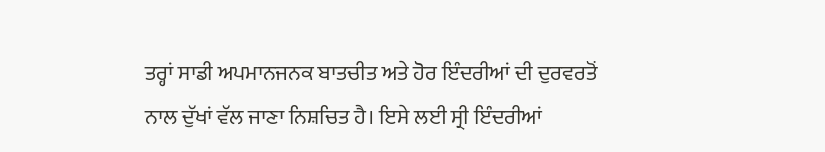ਤਰ੍ਹਾਂ ਸਾਡੀ ਅਪਮਾਨਜਨਕ ਬਾਤਚੀਤ ਅਤੇ ਹੋਰ ਇੰਦਰੀਆਂ ਦੀ ਦੁਰਵਰਤੋਂ ਨਾਲ ਦੁੱਖਾਂ ਵੱਲ ਜਾਣਾ ਨਿਸ਼ਚਿਤ ਹੈ। ਇਸੇ ਲਈ ਸ੍ਰੀ ਇੰਦਰੀਆਂ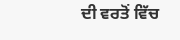ਦੀ ਵਰਤੋਂ ਵਿੱਚ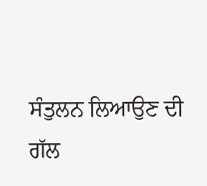ਸੰਤੁਲਨ ਲਿਆਉਣ ਦੀ ਗੱਲ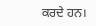ਕਰਦੇ ਹਨ।